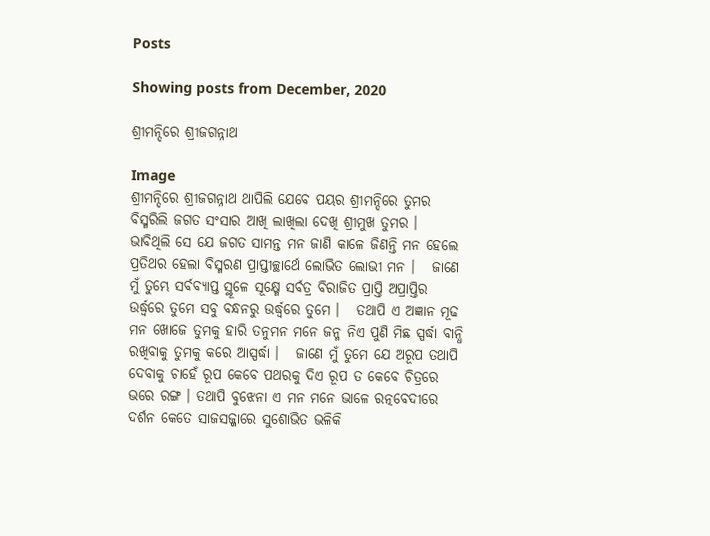Posts

Showing posts from December, 2020

ଶ୍ରୀମନ୍ଦିରେ ଶ୍ରୀଜଗନ୍ନାଥ

Image
ଶ୍ରୀମନ୍ଦିରେ ଶ୍ରୀଜଗନ୍ନାଥ ଥାପିଲି ଯେବେ ପୟର ଶ୍ରୀମନ୍ଦିରେ ତୁମର ବିସ୍ମରିଲି ଜଗତ ସଂସାର ଆଖି ଲାଖିଲା ଦେଖି ଶ୍ରୀମୁଖ ତୁମର ।   ଭାବିଥିଲି ସେ ଯେ ଜଗତ ସାମନ୍ତ ମନ ଜାଣି କାଳେ ଜିଣନ୍ତି ମନ ହେଲେ ପ୍ରତିଥର ହେଲା ବିସ୍ମରଣ ପ୍ରାପ୍ତୀଚ୍ଛାର୍ଥେ ଲୋଭିତ ଲୋଭୀ ମନ ।   ଜାଣେ ମୁଁ ତୁମ୍ଭେ ସର୍ବବ୍ୟାପ୍ତ ସ୍ଥୂଳେ ସୂକ୍ଷ୍ମେ ସର୍ବତ୍ର ବିରାଜିତ ପ୍ରାପ୍ତି ଅପ୍ରାପ୍ତିର ଉର୍ଦ୍ଧ୍ଵରେ ତୁମେ ସବୁ ବନ୍ଧନରୁ ଉର୍ଦ୍ଧ୍ଵରେ ତୁମେ ।   ତଥାପି ଏ ଅଜ୍ଞାନ ମୂଢ ମନ ଖୋଜେ ତୁମକୁ ହାରି ତନୁମନ ମନେ ଜନ୍ମ ନିଏ ପୁଣି ମିଛ ସ୍ପର୍ଦ୍ଧା ବାନ୍ଧି ରଖିବାକୁ ତୁମକୁ କରେ ଆସ୍ପର୍ଦ୍ଧା ।   ଜାଣେ ମୁଁ ତୁମେ ଯେ ଅରୂପ ତଥାପି ଦେବାକୁ ଚାହେଁ ରୂପ କେବେ ପଥରକୁ ଦିଏ ରୂପ ତ କେବେ ଚିତ୍ରରେ ଭରେ ରଙ୍ଗ । ତଥାପି ବୁଝେନା ଏ ମନ ମନେ ଭାଳେ ରତ୍ନବେଦୀରେ ଦର୍ଶନ କେତେ ସାଜସଜ୍ଜାରେ ସୁଶୋଭିତ ଭଳିକି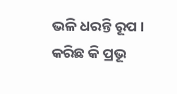ଭଳି ଧରନ୍ତି ରୂପ ।   କରିଛ କି ପ୍ରଭୂ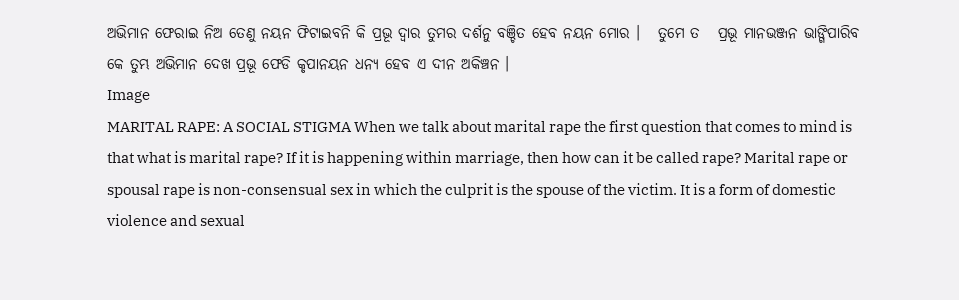ଅଭିମାନ ଫେରାଇ ନିଅ ତେଣୁ ନୟନ ଫିଟାଇବନି କି ପ୍ରଭୂ ଦ୍ଵାର ତୁମର ଦର୍ଶନୁ ବଞ୍ଚିତ ହେବ ନୟନ ମୋର ।   ତୁମେ ତ   ପ୍ରଭୂ ମାନଭଞ୍ଜନ ଭାଙ୍ଗିପାରିବ କେ ତୁମ୍ଭ ଅଭିମାନ ଦେଖ ପ୍ରଭୂ ଫେଡି କୃପାନୟନ ଧନ୍ୟ ହେବ ଏ ଦୀନ ଅକିଞ୍ଚନ ।
Image
MARITAL RAPE: A SOCIAL STIGMA When we talk about marital rape the first question that comes to mind is that what is marital rape? If it is happening within marriage, then how can it be called rape? Marital rape or spousal rape is non-consensual sex in which the culprit is the spouse of the victim. It is a form of domestic violence and sexual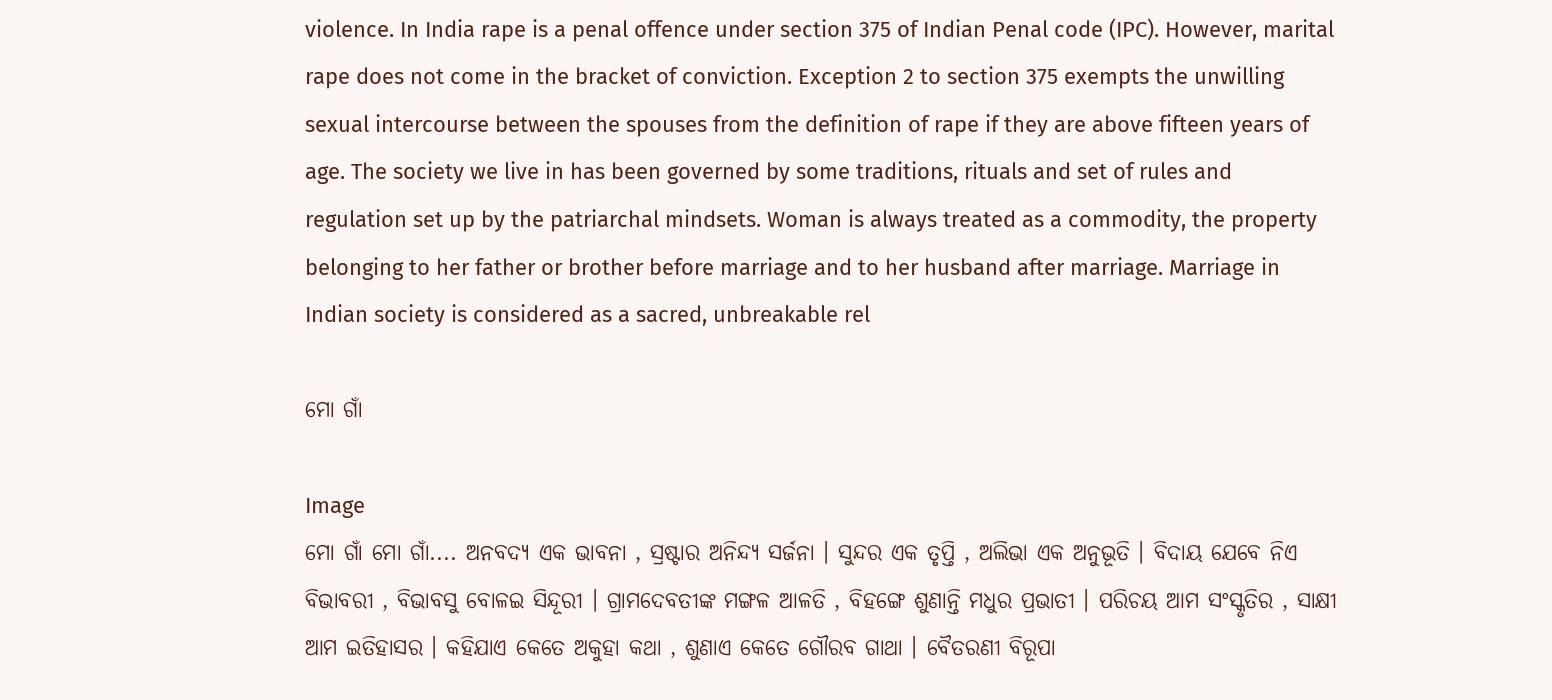violence. In India rape is a penal offence under section 375 of Indian Penal code (IPC). However, marital rape does not come in the bracket of conviction. Exception 2 to section 375 exempts the unwilling sexual intercourse between the spouses from the definition of rape if they are above fifteen years of age. The society we live in has been governed by some traditions, rituals and set of rules and regulation set up by the patriarchal mindsets. Woman is always treated as a commodity, the property belonging to her father or brother before marriage and to her husband after marriage. Marriage in Indian society is considered as a sacred, unbreakable rel

ମୋ ଗାଁ

Image
ମୋ ଗାଁ ମୋ ଗାଁ.... ଅନବଦ୍ୟ ଏକ ଭାବନା , ସ୍ରଷ୍ଟାର ଅନିନ୍ଦ୍ୟ ସର୍ଜନା । ସୁନ୍ଦର ଏକ ତୃପ୍ତି , ଅଲିଭା ଏକ ଅନୁଭୂତି । ବିଦାୟ ଯେବେ ନିଏ ବିଭାବରୀ , ବିଭାବସୁ ବୋଳଇ ସିନ୍ଦୂରୀ । ଗ୍ରାମଦେବତୀଙ୍କ ମଙ୍ଗଳ ଆଳତି , ବିହଙ୍ଗେ ଶୁଣାନ୍ତି ମଧୁର ପ୍ରଭାତୀ । ପରିଚୟ ଆମ ସଂସ୍କୃତିର , ସାକ୍ଷୀ ଆମ ଇତିହାସର । କହିଯାଏ କେତେ ଅକୁହା କଥା , ଶୁଣାଏ କେତେ ଗୌରବ ଗାଥା । ବୈତରଣୀ ବିରୂପା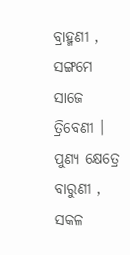ବ୍ରାହ୍ମଣୀ , ସଙ୍ଗମେ ସାଜେ ତ୍ରିବେଣୀ । ପୁଣ୍ୟ କ୍ଷେତ୍ରେ ବାରୁଣୀ , ସକଳ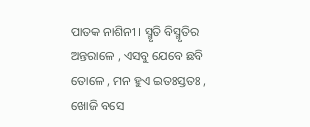ପାତକ ନାଶିନୀ । ସ୍ମୃତି ବିସ୍ମୃତିର ଅନ୍ତରାଳେ , ଏସବୁ ଯେବେ ଛବି ତୋଳେ , ମନ ହୁଏ ଇତଃସ୍ତତଃ , ଖୋଜି ବସେ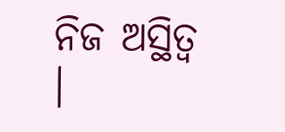ନିଜ ଅସ୍ଥିତ୍ଵ ।